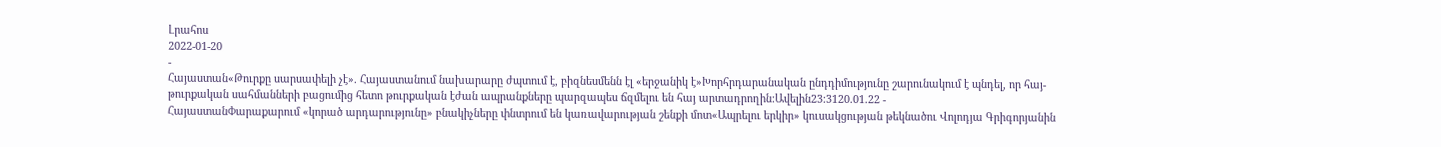Լրահոս
2022-01-20
-
Հայաստան«Թուրքը սարսափելի չէ». Հայաստանում նախարարը ժպտում է, բիզնեսմենն էլ «երջանիկ է»Խորհրդարանական ընդդիմությունը շարունակում է պնդել, որ հայ-թուրքական սահմանների բացումից հետո թուրքական էժան ապրանքները պարզապես ճզմելու են հայ արտադրողին:Ավելին23:3120.01.22 -
ՀայաստանՓարաքարում «կորած արդարությունը» բնակիչները փնտրում են կառավարության շենքի մոտ«Ապրելու երկիր» կուսակցության թեկնածու Վոլոդյա Գրիգորյանին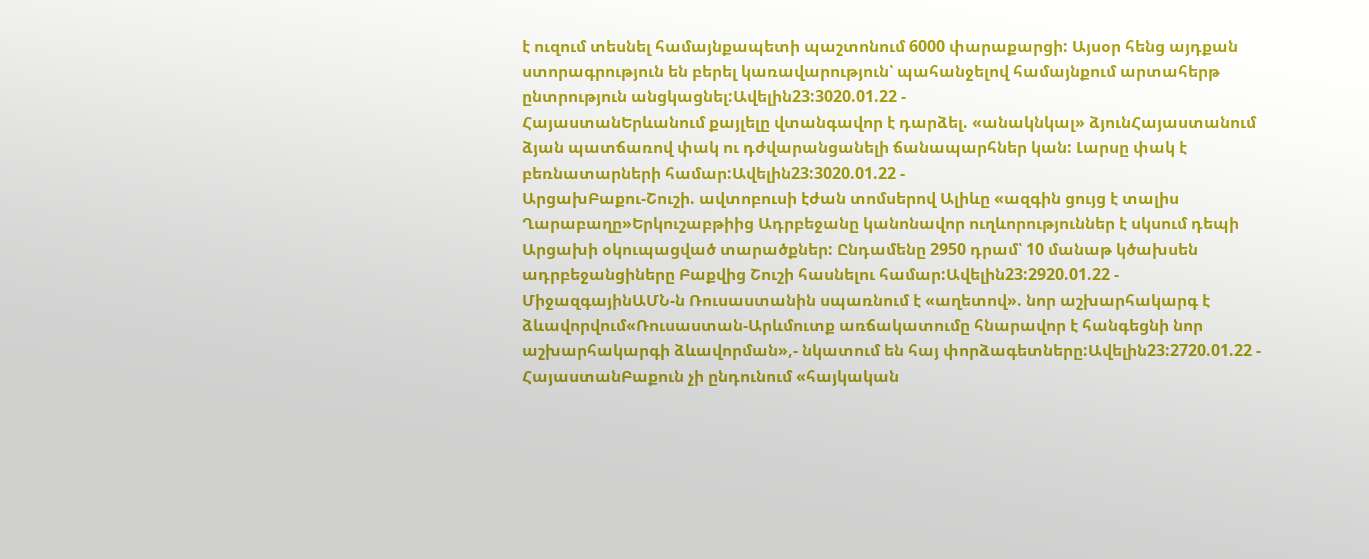է ուզում տեսնել համայնքապետի պաշտոնում 6000 փարաքարցի: Այսօր հենց այդքան ստորագրություն են բերել կառավարություն՝ պահանջելով համայնքում արտահերթ ընտրություն անցկացնել:Ավելին23:3020.01.22 -
ՀայաստանԵրևանում քայլելը վտանգավոր է դարձել. «անակնկալ» ձյունՀայաստանում ձյան պատճառով փակ ու դժվարանցանելի ճանապարհներ կան: Լարսը փակ է բեռնատարների համար:Ավելին23:3020.01.22 -
ԱրցախԲաքու-Շուշի. ավտոբուսի էժան տոմսերով Ալիևը «ազգին ցույց է տալիս Ղարաբաղը»Երկուշաբթիից Ադրբեջանը կանոնավոր ուղևորություններ է սկսում դեպի Արցախի օկուպացված տարածքներ: Ընդամենը 2950 դրամ՝ 10 մանաթ կծախսեն ադրբեջանցիները Բաքվից Շուշի հասնելու համար:Ավելին23:2920.01.22 -
ՄիջազգայինԱՄՆ-ն Ռուսաստանին սպառնում է «աղետով». նոր աշխարհակարգ է ձևավորվում«Ռուսաստան-Արևմուտք առճակատումը հնարավոր է հանգեցնի նոր աշխարհակարգի ձևավորման»,- նկատում են հայ փորձագետները:Ավելին23:2720.01.22 -
ՀայաստանԲաքուն չի ընդունում «հայկական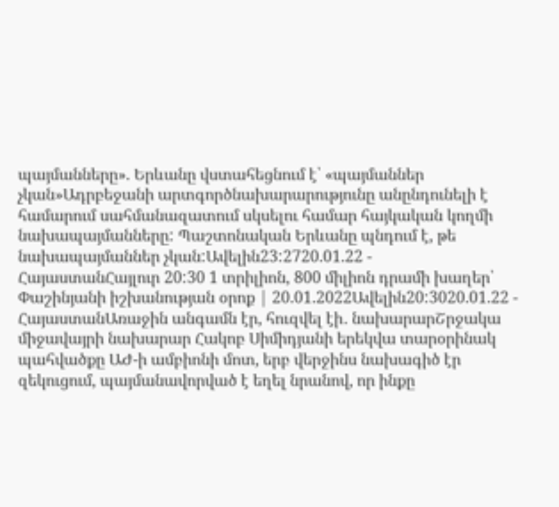պայմանները». Երևանը վստահեցնում է՝ «պայմաններ չկան»Ադրբեջանի արտգործնախարարությունը անընդունելի է համարում սահմանազատում սկսելու համար հայկական կողմի նախապայմանները: Պաշտոնական Երևանը պնդում է, թե նախապայմաններ չկան:Ավելին23:2720.01.22 -
ՀայաստանՀայլուր 20:30 1 տրիլիոն, 800 միլիոն դրամի խաղեր՝ Փաշինյանի իշխանության օրոք | 20.01.2022Ավելին20:3020.01.22 -
ՀայաստանԱռաջին անգամն էր, հուզվել էի․ նախարարՇրջակա միջավայրի նախարար Հակոբ Սիմիդյանի երեկվա տարօրինակ պահվածքը ԱԺ-ի ամբիոնի մոտ, երբ վերջինս նախագիծ էր զեկուցում, պայմանավորված է եղել նրանով, որ ինքը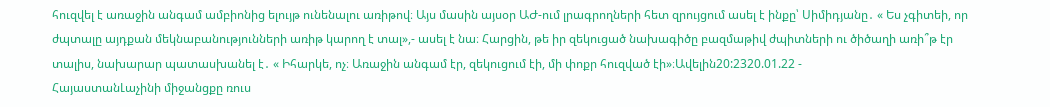հուզվել է առաջին անգամ ամբիոնից ելույթ ունենալու առիթով։ Այս մասին այսօր ԱԺ-ում լրագրողների հետ զրույցում ասել է ինքը՝ Սիմիդյանը․ « Ես չգիտեի, որ ժպտալը այդքան մեկնաբանությունների առիթ կարող է տալ»,- ասել է նա։ Հարցին, թե իր զեկուցած նախագիծը բազմաթիվ ժպիտների ու ծիծաղի առի՞թ էր տալիս, նախարար պատասխանել է․ « Իհարկե, ոչ։ Առաջին անգամ էր, զեկուցում էի, մի փոքր հուզված էի»։Ավելին20:2320.01.22 -
ՀայաստանԼաչինի միջանցքը ռուս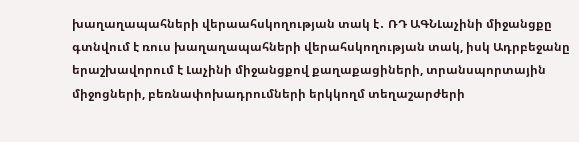խաղաղապահների վերաահսկողության տակ է․ ՌԴ ԱԳՆԼաչինի միջանցքը գտնվում է ռուս խաղաղապահների վերահսկողության տակ, իսկ Ադրբեջանը երաշխավորում է Լաչինի միջանցքով քաղաքացիների, տրանսպորտային միջոցների, բեռնափոխադրումների երկկողմ տեղաշարժերի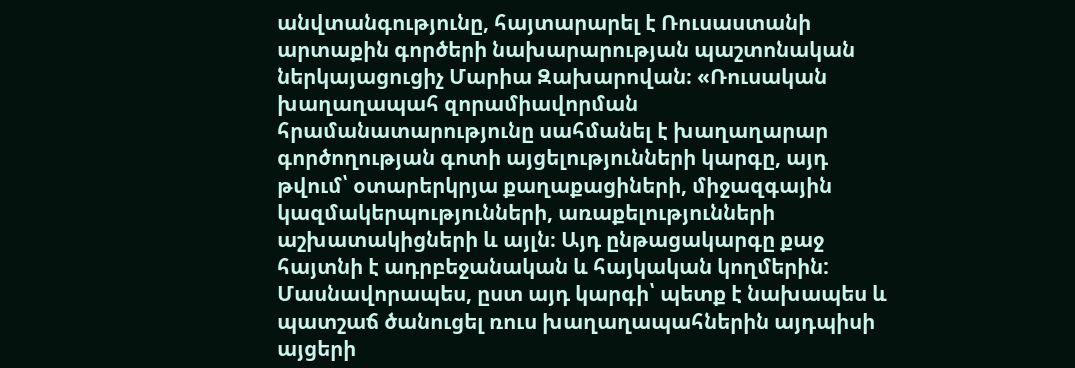անվտանգությունը, հայտարարել է Ռուսաստանի արտաքին գործերի նախարարության պաշտոնական ներկայացուցիչ Մարիա Զախարովան։ «Ռուսական խաղաղապահ զորամիավորման հրամանատարությունը սահմանել է խաղաղարար գործողության գոտի այցելությունների կարգը, այդ թվում՝ օտարերկրյա քաղաքացիների, միջազգային կազմակերպությունների, առաքելությունների աշխատակիցների և այլն։ Այդ ընթացակարգը քաջ հայտնի է ադրբեջանական և հայկական կողմերին: Մասնավորապես, ըստ այդ կարգի՝ պետք է նախապես և պատշաճ ծանուցել ռուս խաղաղապահներին այդպիսի այցերի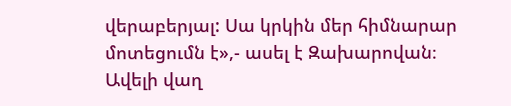վերաբերյալ: Սա կրկին մեր հիմնարար մոտեցումն է»,- ասել է Զախարովան։ Ավելի վաղ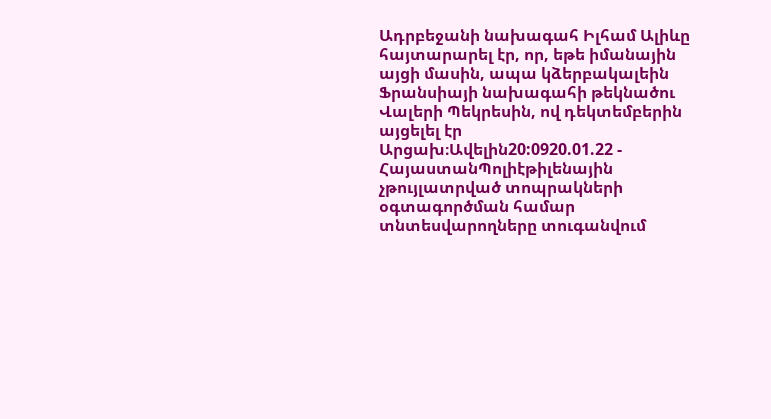Ադրբեջանի նախագահ Իլհամ Ալիևը հայտարարել էր, որ, եթե իմանային այցի մասին, ապա կձերբակալեին Ֆրանսիայի նախագահի թեկնածու Վալերի Պեկրեսին, ով դեկտեմբերին այցելել էր Արցախ։Ավելին20:0920.01.22 -
ՀայաստանՊոլիէթիլենային չթույլատրված տոպրակների օգտագործման համար տնտեսվարողները տուգանվում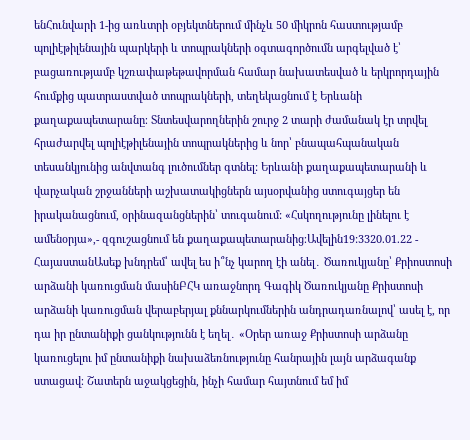ենՀունվարի 1-ից առևտրի օբյեկտներում մինչև 50 միկրոն հաստությամբ պոլիէթիլենային պարկերի և տոպրակների օգտագործումն արգելված է՝ բացառությամբ կշռափաթեթավորման համար նախատեսված և երկրորդային հումքից պատրաստված տոպրակների, տեղեկացնում է Երևանի քաղաքապետարանը։ Տնտեսվարողներին շուրջ 2 տարի ժամանակ էր տրվել հրաժարվել պոլիէթիլենային տոպրակներից և նոր՝ բնապահպանական տեսանկյունից անվտանգ լուծումներ գտնել: Երևանի քաղաքապետարանի և վարչական շրջանների աշխատակիցներն այսօրվանից ստուգայցեր են իրականացնում, օրինազանցներին՝ տուգանում: «Հսկողությունը լինելու է ամենօրյա»,- զգուշացնում են քաղաքապետարանից։Ավելին19:3320.01.22 -
ՀայաստանԱսեք խնդրեմ՝ ավել ես ի՞նչ կարող էի անել․ Ծառուկյանը՝ Քրիոստոսի արձանի կառուցման մասինԲՀԿ առաջնորդ Գագիկ Ծառուկյանը Քրիստոսի արձանի կառուցման վերաբերյալ քննարկումներին անդրադառնալով՝ ասել է, որ դա իր ընտանիքի ցանկությունն է եղել․ «Օրեր առաջ Քրիստոսի արձանը կառուցելու իմ ընտանիքի նախաձեռնությունը հանրային լայն արձագանք ստացավ։ Շատերն աջակցեցին, ինչի համար հայտնում եմ իմ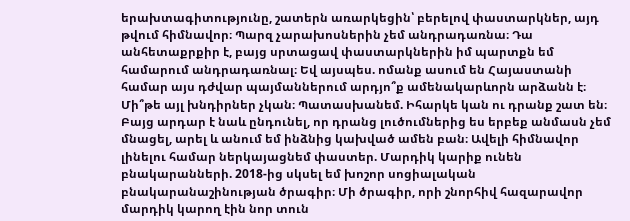երախտագիտությունը, շատերն առարկեցին՝ բերելով փաստարկներ, այդ թվում հիմնավոր։ Պարզ չարախոսներին չեմ անդրադառնա։ Դա անհետաքրքիր է, բայց սրտացավ փաստարկներին իմ պարտքն եմ համարում անդրադառնալ։ Եվ այսպես. ոմանք ասում են Հայաստանի համար այս դժվար պայմաններում արդյո՞ք ամենակարևորն արձանն է։ Մի՞թե այլ խնդիրներ չկան։ Պատասխանեմ. Իհարկե կան ու դրանք շատ են։ Բայց արդար է նաև ընդունել, որ դրանց լուծումներից ես երբեք անմասն չեմ մնացել, արել և անում եմ ինձնից կախված ամեն բան։ Ավելի հիմնավոր լինելու համար ներկայացնեմ փաստեր. Մարդիկ կարիք ունեն բնակարանների. 2018-ից սկսել եմ խոշոր սոցիալական բնակարանաշինության ծրագիր։ Մի ծրագիր, որի շնորհիվ հազարավոր մարդիկ կարող էին նոր տուն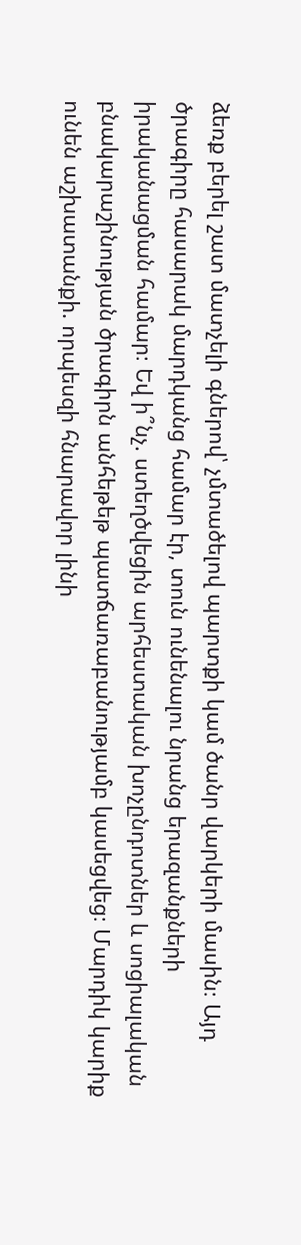ձեռք բերել շատ մատչելի գներով՝ չմտածելով պարտքի կամ ծանր վարկերի մասին։ Այդ ծրագիրը հասարակ մարդկանց համար էր, տուն ունենալու նրանց երազանքների իրականացման համար։ Եվ ի՞նչ. ստեղծվեցին արհեստական խոչընդոտներ և սոցիալական բնակարաշինության ծրագիրն անհեթեթ պատճառաբանությամբ կասեցվեց։ Մարդիկ կարիք ունեն աշխատանքի. որպեսզի հնարավոր լինի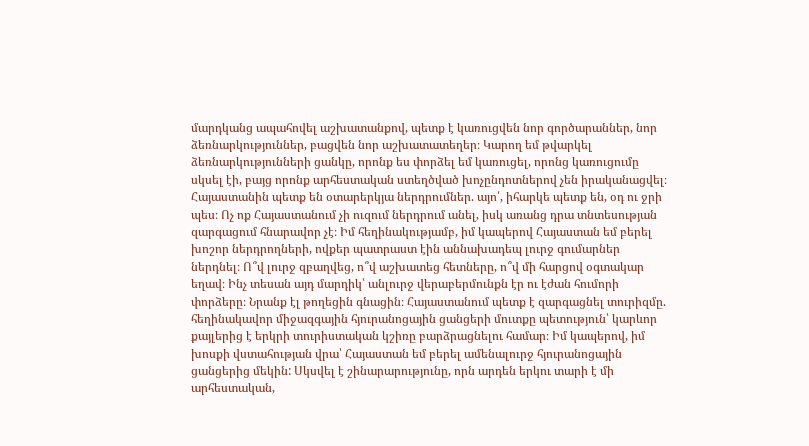մարդկանց ապահովել աշխատանքով, պետք է կառուցվեն նոր գործարաններ, նոր ձեռնարկություններ, բացվեն նոր աշխատատեղեր։ Կարող եմ թվարկել ձեռնարկությունների ցանկը, որոնք ես փորձել եմ կառուցել, որոնց կառուցումը սկսել էի, բայց որոնք արհեստական ստեղծված խոչընդոտներով չեն իրականացվել։ Հայաստանին պետք են օտարերկյա ներդրումներ. այո՛, իհարկե պետք են, օդ ու ջրի պես։ Ոչ ոք Հայաստանում չի ուզում ներդրում անել, իսկ առանց դրա տնտեսության զարգացում հնարավոր չէ։ Իմ հեղինակությամբ, իմ կապերով Հայաստան եմ բերել խոշոր ներդրողների, ովքեր պատրաստ էին աննախադեպ լուրջ գումարներ ներդնել։ Ո՞վ լուրջ զբաղվեց, ո՞վ աշխատեց հետները, ո՞վ մի հարցով օգտակար եղավ։ Ինչ տեսան այդ մարդիկ՝ անլուրջ վերաբերմունքն էր ու էժան հումորի փորձերը։ Նրանք էլ թողեցին գնացին։ Հայաստանում պետք է զարգացնել տուրիզմը. հեղինակավոր միջազգային հյուրանոցային ցանցերի մուտքը պետություն՝ կարևոր քայլերից է երկրի տուրիստական կշիռը բարձրացնելու համար։ Իմ կապերով, իմ խոսքի վստահության վրա՝ Հայաստան եմ բերել ամենալուրջ հյուրանոցային ցանցերից մեկին: Սկսվել է շինարարությունը, որն արդեն երկու տարի է մի արհեստական,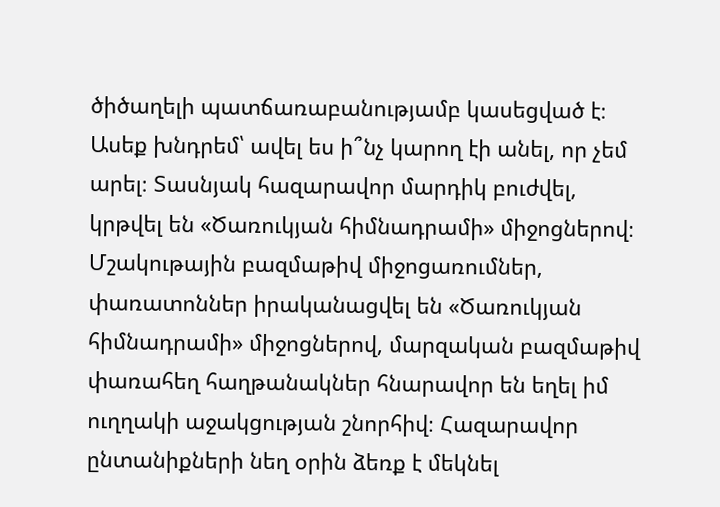ծիծաղելի պատճառաբանությամբ կասեցված է։ Ասեք խնդրեմ՝ ավել ես ի՞նչ կարող էի անել, որ չեմ արել։ Տասնյակ հազարավոր մարդիկ բուժվել, կրթվել են «Ծառուկյան հիմնադրամի» միջոցներով։ Մշակութային բազմաթիվ միջոցառումներ, փառատոններ իրականացվել են «Ծառուկյան հիմնադրամի» միջոցներով, մարզական բազմաթիվ փառահեղ հաղթանակներ հնարավոր են եղել իմ ուղղակի աջակցության շնորհիվ։ Հազարավոր ընտանիքների նեղ օրին ձեռք է մեկնել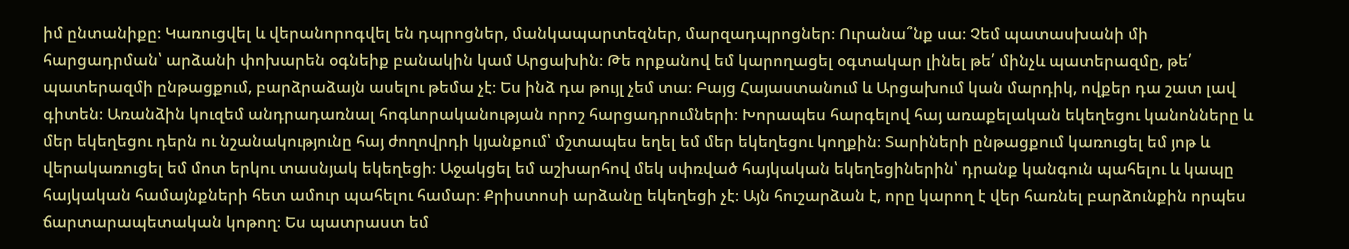իմ ընտանիքը։ Կառուցվել և վերանորոգվել են դպրոցներ, մանկապարտեզներ, մարզադպրոցներ։ Ուրանա՞նք սա։ Չեմ պատասխանի մի հարցադրման՝ արձանի փոխարեն օգնեիք բանակին կամ Արցախին։ Թե որքանով եմ կարողացել օգտակար լինել թե՛ մինչև պատերազմը, թե՛ պատերազմի ընթացքում, բարձրաձայն ասելու թեմա չէ։ Ես ինձ դա թույլ չեմ տա։ Բայց Հայաստանում և Արցախում կան մարդիկ, ովքեր դա շատ լավ գիտեն։ Առանձին կուզեմ անդրադառնալ հոգևորականության որոշ հարցադրումների։ Խորապես հարգելով հայ առաքելական եկեղեցու կանոնները և մեր եկեղեցու դերն ու նշանակությունը հայ ժողովրդի կյանքում՝ մշտապես եղել եմ մեր եկեղեցու կողքին։ Տարիների ընթացքում կառուցել եմ յոթ և վերակառուցել եմ մոտ երկու տասնյակ եկեղեցի։ Աջակցել եմ աշխարհով մեկ սփռված հայկական եկեղեցիներին՝ դրանք կանգուն պահելու և կապը հայկական համայնքների հետ ամուր պահելու համար։ Քրիստոսի արձանը եկեղեցի չէ։ Այն հուշարձան է, որը կարող է վեր հառնել բարձունքին որպես ճարտարապետական կոթող։ Ես պատրաստ եմ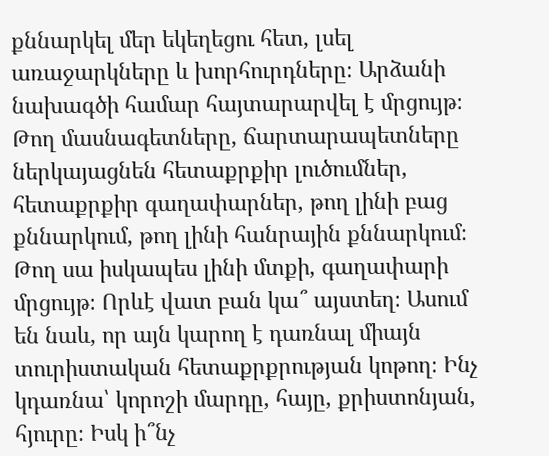քննարկել մեր եկեղեցու հետ, լսել առաջարկները և խորհուրդները։ Արձանի նախագծի համար հայտարարվել է մրցույթ։ Թող մասնագետները, ճարտարապետները ներկայացնեն հետաքրքիր լուծումներ, հետաքրքիր գաղափարներ, թող լինի բաց քննարկում, թող լինի հանրային քննարկում։ Թող սա իսկապես լինի մտքի, գաղափարի մրցույթ։ Որևէ վատ բան կա՞ այստեղ։ Ասում են նաև, որ այն կարող է դառնալ միայն տուրիստական հետաքրքրության կոթող։ Ինչ կդառնա՝ կորոշի մարդը, հայը, քրիստոնյան, հյուրը։ Իսկ ի՞նչ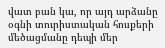վատ բան կա, որ այդ արձանը օգնի տուրիստական հոսքերի մեծացմանը դեպի մեր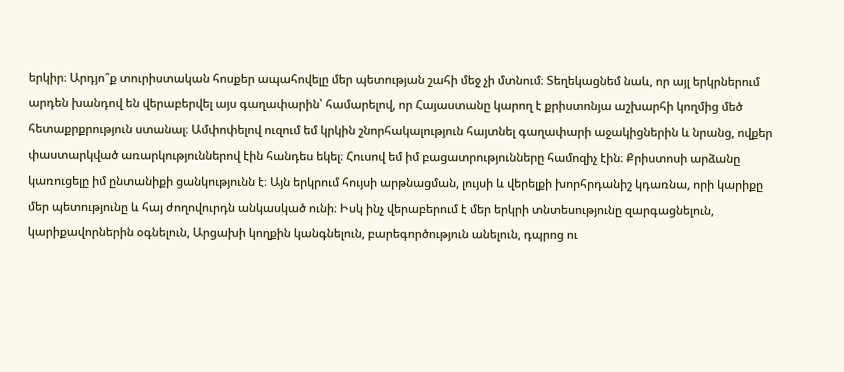երկիր։ Արդյո՞ք տուրիստական հոսքեր ապահովելը մեր պետության շահի մեջ չի մտնում։ Տեղեկացնեմ նաև, որ այլ երկրներում արդեն խանդով են վերաբերվել այս գաղափարին՝ համարելով, որ Հայաստանը կարող է քրիստոնյա աշխարհի կողմից մեծ հետաքրքրություն ստանալ։ Ամփոփելով ուզում եմ կրկին շնորհակալություն հայտնել գաղափարի աջակիցներին և նրանց, ովքեր փաստարկված առարկություններով էին հանդես եկել։ Հուսով եմ իմ բացատրությունները համոզիչ էին։ Քրիստոսի արձանը կառուցելը իմ ընտանիքի ցանկությունն է։ Այն երկրում հույսի արթնացման, լույսի և վերելքի խորհրդանիշ կդառնա, որի կարիքը մեր պետությունը և հայ ժողովուրդն անկասկած ունի։ Իսկ ինչ վերաբերում է մեր երկրի տնտեսությունը զարգացնելուն, կարիքավորներին օգնելուն, Արցախի կողքին կանգնելուն, բարեգործություն անելուն, դպրոց ու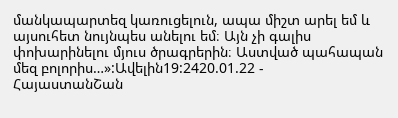մանկապարտեզ կառուցելուն, ապա միշտ արել եմ և այսուհետ նույնպես անելու եմ։ Այն չի գալիս փոխարինելու մյուս ծրագրերին։ Աստված պահապան մեզ բոլորիս…»:Ավելին19:2420.01.22 -
ՀայաստանՇան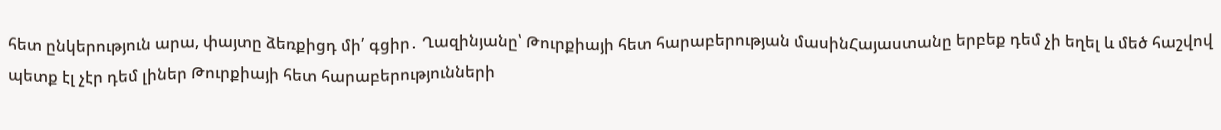հետ ընկերություն արա, փայտը ձեռքիցդ մի՛ գցիր․ Ղազինյանը՝ Թուրքիայի հետ հարաբերության մասինՀայաստանը երբեք դեմ չի եղել և մեծ հաշվով պետք էլ չէր դեմ լիներ Թուրքիայի հետ հարաբերությունների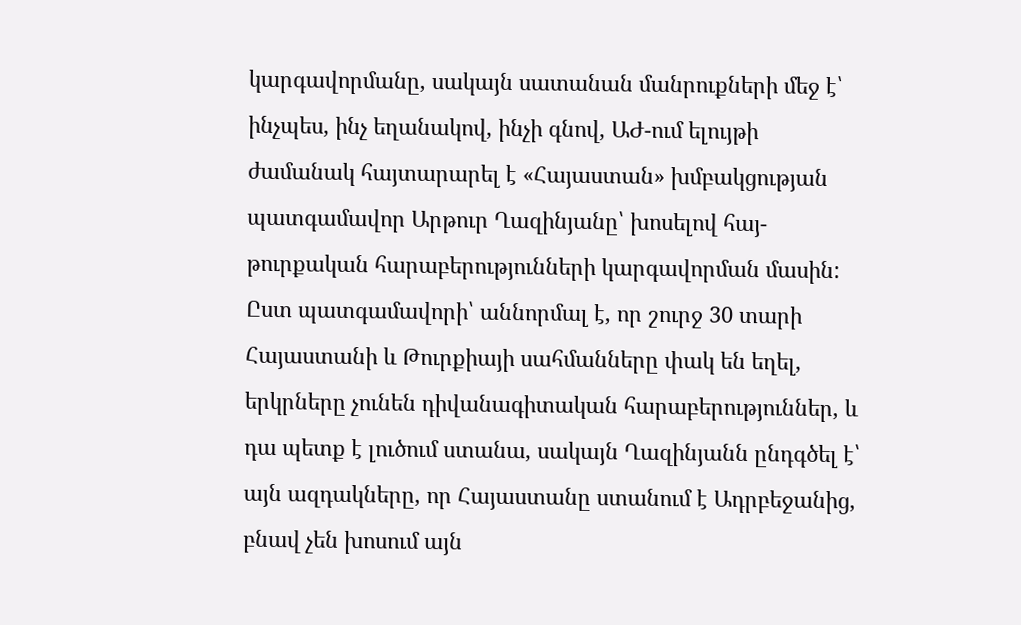կարգավորմանը, սակայն սատանան մանրուքների մեջ է՝ ինչպես, ինչ եղանակով, ինչի գնով, ԱԺ-ում ելույթի ժամանակ հայտարարել է «Հայաստան» խմբակցության պատգամավոր Արթուր Ղազինյանը՝ խոսելով հայ-թուրքական հարաբերությունների կարգավորման մասին: Ըստ պատգամավորի՝ աննորմալ է, որ շուրջ 30 տարի Հայաստանի և Թուրքիայի սահմանները փակ են եղել, երկրները չունեն դիվանագիտական հարաբերություններ, և դա պետք է լուծում ստանա, սակայն Ղազինյանն ընդգծել է՝ այն ազդակները, որ Հայաստանը ստանում է Ադրբեջանից, բնավ չեն խոսում այն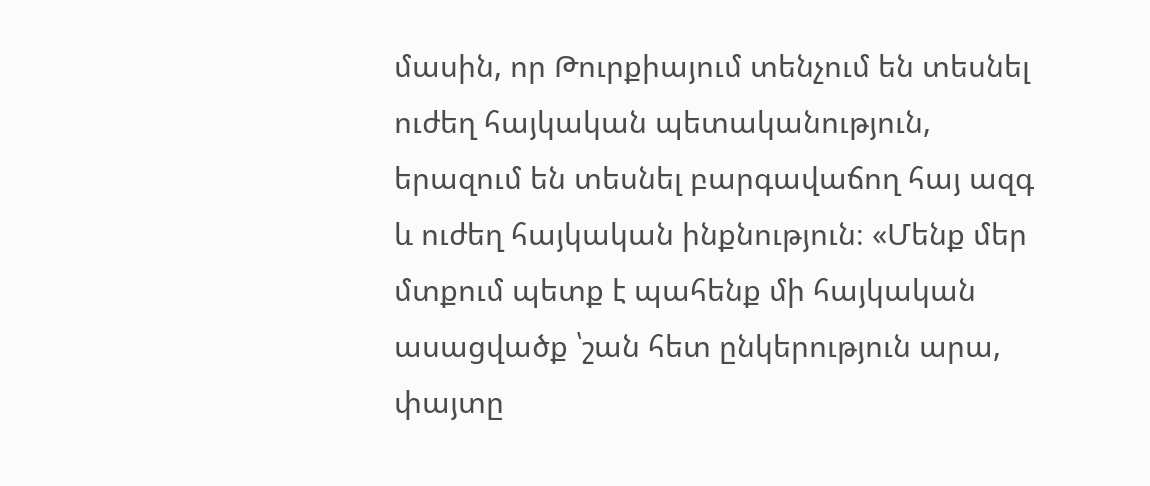մասին, որ Թուրքիայում տենչում են տեսնել ուժեղ հայկական պետականություն, երազում են տեսնել բարգավաճող հայ ազգ և ուժեղ հայկական ինքնություն։ «Մենք մեր մտքում պետք է պահենք մի հայկական ասացվածք ՝շան հետ ընկերություն արա, փայտը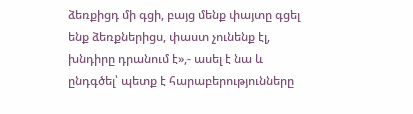ձեռքիցդ մի գցի, բայց մենք փայտը գցել ենք ձեռքներիցս, փաստ չունենք էլ, խնդիրը դրանում է»,- ասել է նա և ընդգծել՝ պետք է հարաբերությունները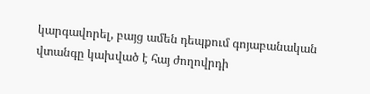կարգավորել, բայց ամեն դեպքում գոյաբանական վտանգը կախված է հայ ժողովրդի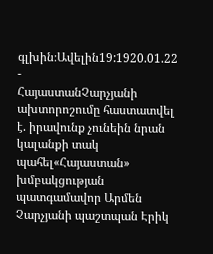գլխին։Ավելին19:1920.01.22 -
ՀայաստանՉարչյանի ախտորոշումը հաստատվել է. իրավունք չունեին նրան կալանքի տակ պահել«Հայաստան» խմբակցության պատգամավոր Արմեն Չարչյանի պաշտպան Էրիկ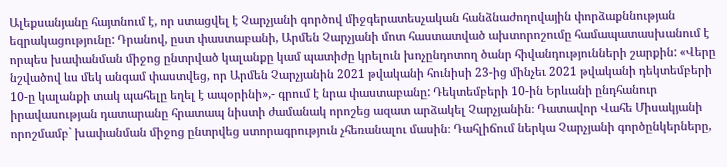Ալեքսանյանը հայտնում է, որ ստացվել է Չարչյանի գործով միջգերատեսչական հանձնաժողովային փորձաքննության եզրակացությունը: Դրանով, ըստ փաստաբանի, Արմեն Չարչյանի մոտ հաստատված ախտորոշումը համապատասխանում է որպես խափանման միջոց ընտրված կալանքը կամ պատիժը կրելուն խոչընդոտող ծանր հիվանդությունների շարքին: «Վերը նշվածով ևս մեկ անգամ փաստվեց, որ Արմեն Չարչյանին 2021 թվականի հունիսի 23-ից մինչեւ 2021 թվականի դեկտեմբերի 10-ը կալանքի տակ պահելը եղել է ապօրինի»,- գրում է նրա փաստաբանը: Դեկտեմբերի 10-ին Երևանի ընդհանուր իրավասության դատարանը հրատապ նիստի ժամանակ որոշեց ազատ արձակել Չարչյանին։ Դատավոր Վահե Միսակյանի որոշմամբ` խափանման միջոց ընտրվեց ստորագրություն չհեռանալու մասին։ Դահլիճում ներկա Չարչյանի գործընկերները,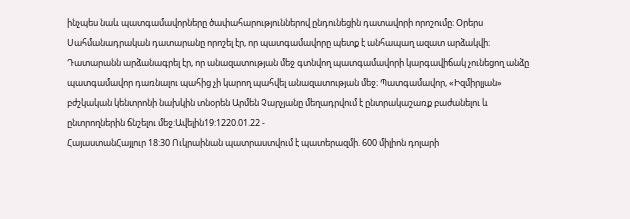ինչպես նաև պատգամավորները ծափահարություններով ընդունեցին դատավորի որոշումը։ Օրերս Սահմանադրական դատարանը որոշել էր, որ պատգամավորը պետք է անհապաղ ազատ արձակվի։ Դատարանն արձանագրել էր, որ անազատության մեջ գտնվող պատգամավորի կարգավիճակ չունեցող անձը պատգամավոր դառնալու պահից չի կարող պահվել անազատության մեջ։ Պատգամավոր, «Իզմիրլյան» բժշկական կենտրոնի նախկին տնօրեն Արմեն Չարչյանը մեղադրվում է ընտրակաշառք բաժանելու և ընտրողներին ճնշելու մեջ:Ավելին19:1220.01.22 -
ՀայաստանՀայլուր 18:30 Ուկրաինան պատրաստվում է պատերազմի. 600 միլիոն դոլարի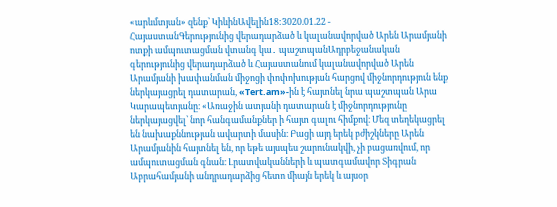«արևմտյան» զենք՝ ԿիևինԱվելին18:3020.01.22 -
ՀայաստանԳերությունից վերադարձած և կալանավորված Արեն Արամյանի ոտքի ամպուտացման վտանգ կա․ պաշտպանԱդրբեջանական գերությունից վերադարձած և Հայաստանում կալանավորված Արեն Արամյանի խափանման միջոցի փոփոխության հարցով միջնորդություն ենք ներկայացրել դատարան, «Tert.am»-ին է հայտնել նրա պաշտպան Արա Կարապետյանը։ «Առաջին ատյանի դատարան է միջնորդությունը ներկայացվել՝ նոր հանգամանքներ ի հայտ գալու հիմքով։ Մեզ տեղեկացրել են նախաքննության ավարտի մասին։ Բացի այդ երեկ բժիշկները Արեն Արամյանին հայտնել են, որ եթե այսպես շարունակվի, չի բացառվում, որ ամպուտացման գնան։ Լրատվականների և պատգամավոր Տիգրան Աբրահամյանի անդրադարձից հետո միայն երեկ և այսօր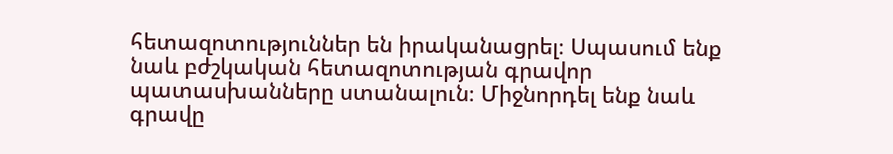հետազոտություններ են իրականացրել։ Սպասում ենք նաև բժշկական հետազոտության գրավոր պատասխանները ստանալուն։ Միջնորդել ենք նաև գրավը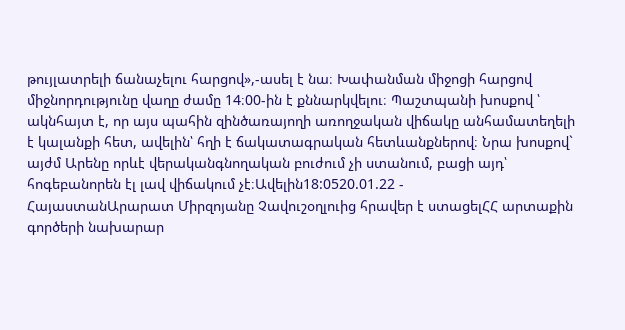թույլատրելի ճանաչելու հարցով»,-ասել է նա։ Խափանման միջոցի հարցով միջնորդությունը վաղը ժամը 14։00-ին է քննարկվելու։ Պաշտպանի խոսքով ՝ ակնհայտ է, որ այս պահին զինծառայողի առողջական վիճակը անհամատեղելի է կալանքի հետ, ավելին՝ հղի է ճակատագրական հետևանքներով։ Նրա խոսքով` այժմ Արենը որևէ վերականգնողական բուժում չի ստանում, բացի այդ՝ հոգեբանորեն էլ լավ վիճակում չէ։Ավելին18:0520.01.22 -
ՀայաստանԱրարատ Միրզոյանը Չավուշօղլուից հրավեր է ստացելՀՀ արտաքին գործերի նախարար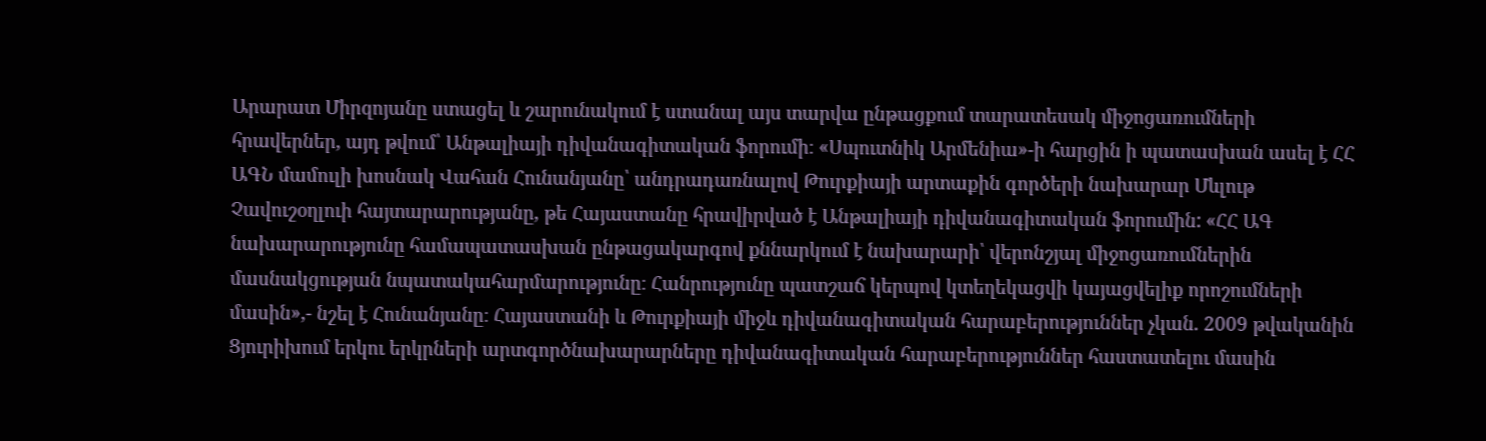Արարատ Միրզոյանը ստացել և շարունակում է ստանալ այս տարվա ընթացքում տարատեսակ միջոցառումների հրավերներ, այդ թվում՝ Անթալիայի դիվանագիտական ֆորումի։ «Սպուտնիկ Արմենիա»-ի հարցին ի պատասխան ասել է ՀՀ ԱԳՆ մամուլի խոսնակ Վահան Հունանյանը՝ անդրադառնալով Թուրքիայի արտաքին գործերի նախարար Մևլութ Չավուշօղլուի հայտարարությանը, թե Հայաստանը հրավիրված է Անթալիայի դիվանագիտական ֆորումին: «ՀՀ ԱԳ նախարարությունը համապատասխան ընթացակարգով քննարկում է նախարարի՝ վերոնշյալ միջոցառումներին մասնակցության նպատակահարմարությունը։ Հանրությունը պատշաճ կերպով կտեղեկացվի կայացվելիք որոշումների մասին»,- նշել է Հունանյանը։ Հայաստանի և Թուրքիայի միջև դիվանագիտական հարաբերություններ չկան. 2009 թվականին Ցյուրիխում երկու երկրների արտգործնախարարները դիվանագիտական հարաբերություններ հաստատելու մասին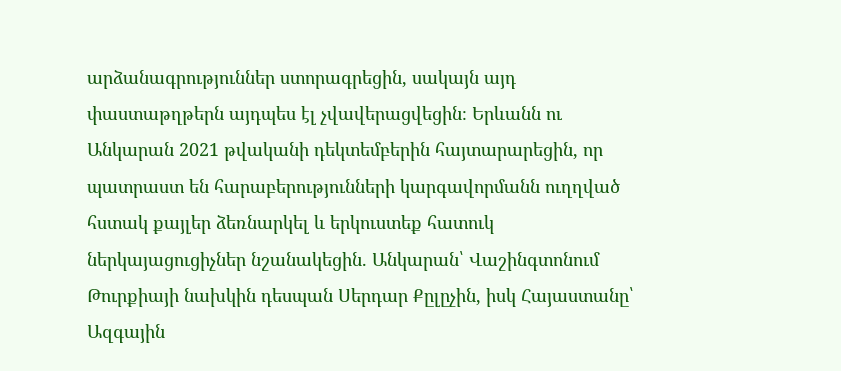արձանագրություններ ստորագրեցին, սակայն այդ փաստաթղթերն այդպես էլ չվավերացվեցին։ Երևանն ու Անկարան 2021 թվականի դեկտեմբերին հայտարարեցին, որ պատրաստ են հարաբերությունների կարգավորմանն ուղղված հստակ քայլեր ձեռնարկել և երկուստեք հատուկ ներկայացուցիչներ նշանակեցին. Անկարան՝ Վաշինգտոնում Թուրքիայի նախկին դեսպան Սերդար Քըլըչին, իսկ Հայաստանը՝ Ազգային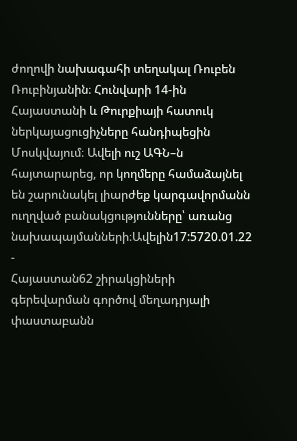ժողովի նախագահի տեղակալ Ռուբեն Ռուբինյանին։ Հունվարի 14-ին Հայաստանի և Թուրքիայի հատուկ ներկայացուցիչները հանդիպեցին Մոսկվայում։ Ավելի ուշ ԱԳՆ–ն հայտարարեց, որ կողմերը համաձայնել են շարունակել լիարժեք կարգավորմանն ուղղված բանակցությունները՝ առանց նախապայմանների։Ավելին17:5720.01.22 -
Հայաստան62 շիրակցիների գերեվարման գործով մեղադրյալի փաստաբանն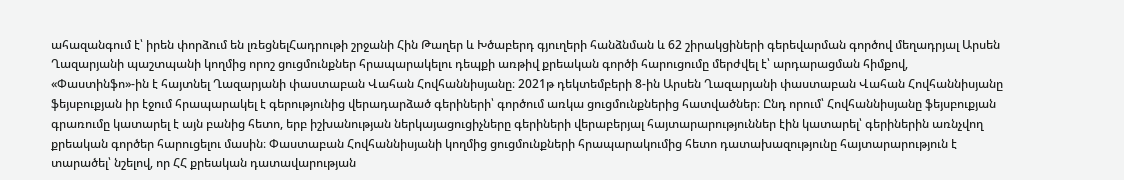ահազանգում է՝ իրեն փորձում են լռեցնելՀադրութի շրջանի Հին Թաղեր և Խծաբերդ գյուղերի հանձնման և 62 շիրակցիների գերեվարման գործով մեղադրյալ Արսեն Ղազարյանի պաշտպանի կողմից որոշ ցուցմունքներ հրապարակելու դեպքի առթիվ քրեական գործի հարուցումը մերժվել է՝ արդարացման հիմքով, «Փաստինֆո»-ին է հայտնել Ղազարյանի փաստաբան Վահան Հովհաննիսյանը։ 2021թ դեկտեմբերի 8-ին Արսեն Ղազարյանի փաստաբան Վահան Հովհաննիսյանը ֆեյսբուքյան իր էջում հրապարակել է գերությունից վերադարձած գերիների՝ գործում առկա ցուցմունքներից հատվածներ։ Ընդ որում՝ Հովհաննիսյանը ֆեյսբուքյան գրառումը կատարել է այն բանից հետո, երբ իշխանության ներկայացուցիչները գերիների վերաբերյալ հայտարարություններ էին կատարել՝ գերիներին առնչվող քրեական գործեր հարուցելու մասին։ Փաստաբան Հովհաննիսյանի կողմից ցուցմունքների հրապարակումից հետո դատախազությունը հայտարարություն է տարածել՝ նշելով, որ ՀՀ քրեական դատավարության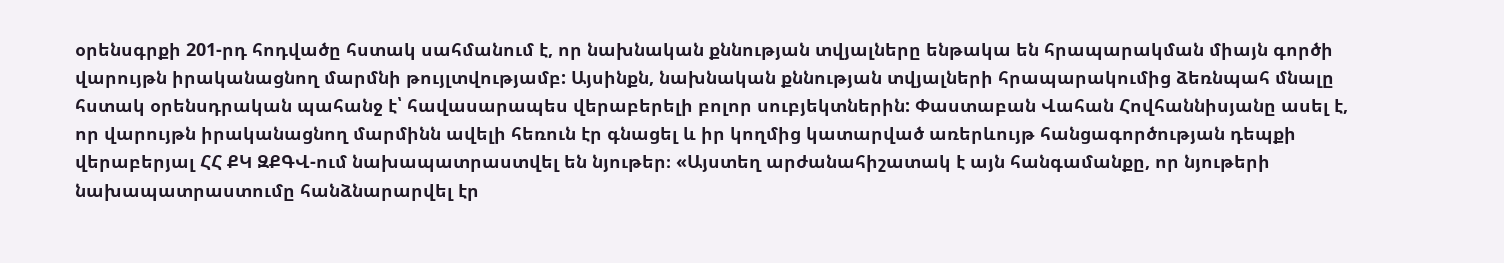օրենսգրքի 201-րդ հոդվածը հստակ սահմանում է, որ նախնական քննության տվյալները ենթակա են հրապարակման միայն գործի վարույթն իրականացնող մարմնի թույլտվությամբ: Այսինքն, նախնական քննության տվյալների հրապարակումից ձեռնպահ մնալը հստակ օրենսդրական պահանջ է՝ հավասարապես վերաբերելի բոլոր սուբյեկտներին: Փաստաբան Վահան Հովհաննիսյանը ասել է, որ վարույթն իրականացնող մարմինն ավելի հեռուն էր գնացել և իր կողմից կատարված առերևույթ հանցագործության դեպքի վերաբերյալ ՀՀ ՔԿ ԶՔԳՎ-ում նախապատրաստվել են նյութեր։ «Այստեղ արժանահիշատակ է այն հանգամանքը, որ նյութերի նախապատրաստումը հանձնարարվել էր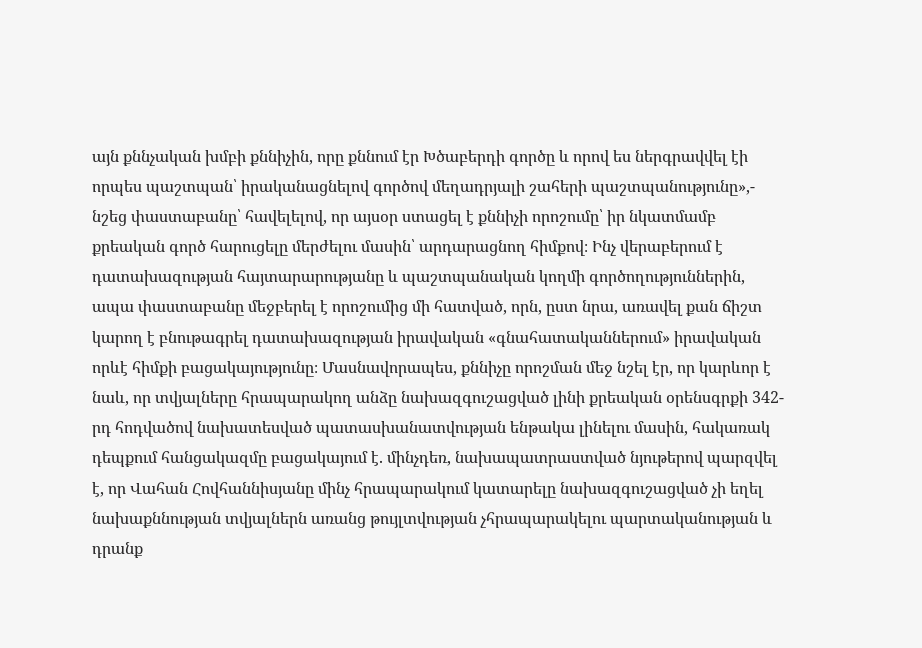այն քննչական խմբի քննիչին, որը քննում էր Խծաբերդի գործը և որով ես ներգրավվել էի որպես պաշտպան՝ իրականացնելով գործով մեղադրյալի շահերի պաշտպանությունը»,- նշեց փաստաբանը՝ հավելելով, որ այսօր ստացել է քննիչի որոշումը՝ իր նկատմամբ քրեական գործ հարուցելը մերժելու մասին՝ արդարացնող հիմքով։ Ինչ վերաբերում է դատախազության հայտարարությանը և պաշտպանական կողմի գործողություններին, ապա փաստաբանը մեջբերել է որոշումից մի հատված, որն, ըստ նրա, առավել քան ճիշտ կարող է բնութագրել դատախազության իրավական «գնահատականներում» իրավական որևէ հիմքի բացակայությունը։ Մասնավորապես, քննիչը որոշման մեջ նշել էր, որ կարևոր է նաև, որ տվյալները հրապարակող անձը նախազգուշացված լինի քրեական օրենսգրքի 342-րդ հոդվածով նախատեսված պատասխանատվության ենթակա լինելու մասին, հակառակ դեպքում հանցակազմը բացակայում է. մինչդեռ, նախապատրաստված նյութերով պարզվել է, որ Վահան Հովհաննիսյանը մինչ հրապարակում կատարելը նախազգուշացված չի եղել նախաքննության տվյալներն առանց թույլտվության չհրապարակելու պարտականության և դրանք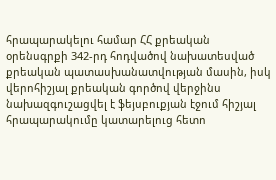հրապարակելու համար ՀՀ քրեական օրենսգրքի 342-րդ հոդվածով նախատեսված քրեական պատասխանատվության մասին, իսկ վերոհիշյալ քրեական գործով վերջինս նախազգուշացվել է ֆեյսբուքյան էջում հիշյալ հրապարակումը կատարելուց հետո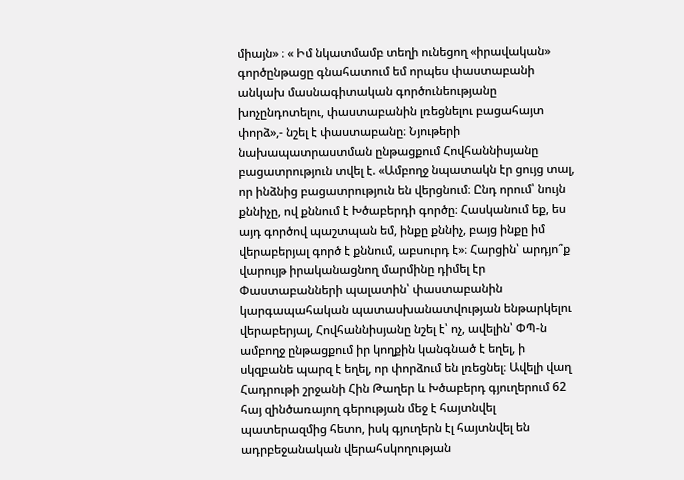միայն» ։ « Իմ նկատմամբ տեղի ունեցող «իրավական» գործընթացը գնահատում եմ որպես փաստաբանի անկախ մասնագիտական գործունեությանը խոչընդոտելու, փաստաբանին լռեցնելու բացահայտ փորձ»,- նշել է փաստաբանը։ Նյութերի նախապատրաստման ընթացքում Հովհաննիսյանը բացատրություն տվել է. «Ամբողջ նպատակն էր ցույց տալ, որ ինձնից բացատրություն են վերցնում։ Ընդ որում՝ նույն քննիչը, ով քննում է Խծաբերդի գործը։ Հասկանում եք, ես այդ գործով պաշտպան եմ, ինքը քննիչ, բայց ինքը իմ վերաբերյալ գործ է քննում, աբսուրդ է»։ Հարցին՝ արդյո՞ք վարույթ իրականացնող մարմինը դիմել էր Փաստաբանների պալատին՝ փաստաբանին կարգապահական պատասխանատվության ենթարկելու վերաբերյալ, Հովհաննիսյանը նշել է՝ ոչ, ավելին՝ ՓՊ-ն ամբողջ ընթացքում իր կողքին կանգնած է եղել, ի սկզբանե պարզ է եղել, որ փորձում են լռեցնել։ Ավելի վաղ Հադրութի շրջանի Հին Թաղեր և Խծաբերդ գյուղերում 62 հայ զինծառայող գերության մեջ է հայտնվել պատերազմից հետո, իսկ գյուղերն էլ հայտնվել են ադրբեջանական վերահսկողության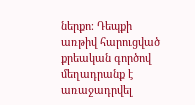ներքո։ Դեպքի առթիվ հարուցված քրեական գործով մեղադրանք է առաջադրվել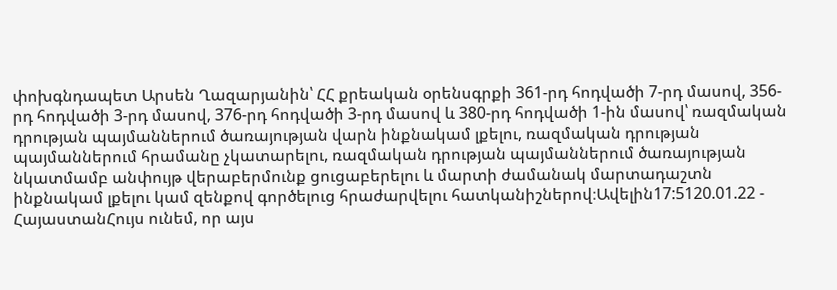փոխգնդապետ Արսեն Ղազարյանին՝ ՀՀ քրեական օրենսգրքի 361-րդ հոդվածի 7-րդ մասով, 356-րդ հոդվածի 3-րդ մասով, 376-րդ հոդվածի 3-րդ մասով և 380-րդ հոդվածի 1-ին մասով՝ ռազմական դրության պայմաններում ծառայության վարն ինքնակամ լքելու, ռազմական դրության պայմաններում հրամանը չկատարելու, ռազմական դրության պայմաններում ծառայության նկատմամբ անփույթ վերաբերմունք ցուցաբերելու և մարտի ժամանակ մարտադաշտն ինքնակամ լքելու կամ զենքով գործելուց հրաժարվելու հատկանիշներով։Ավելին17:5120.01.22 -
ՀայաստանՀույս ունեմ, որ այս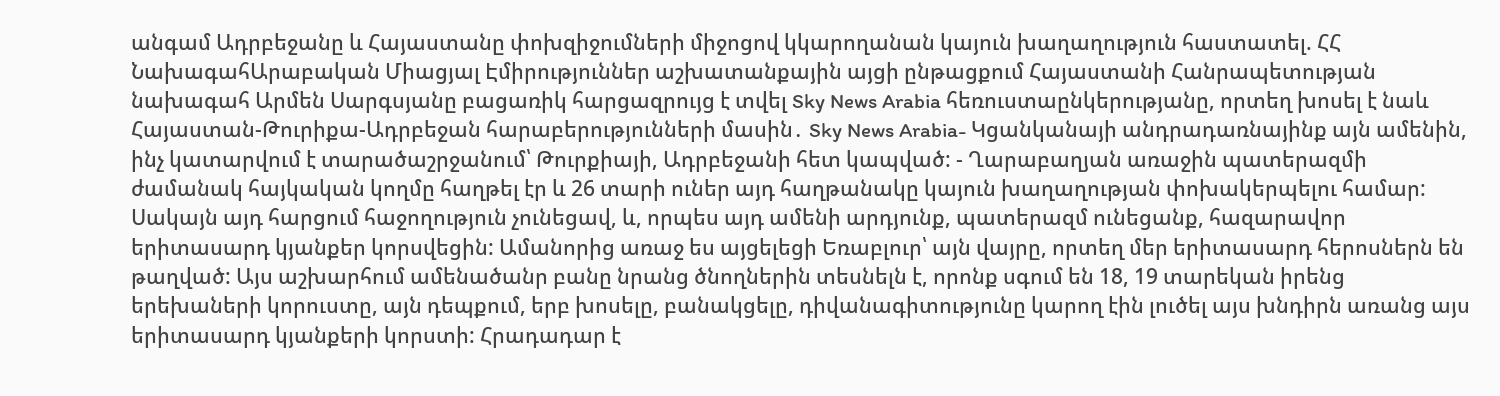անգամ Ադրբեջանը և Հայաստանը փոխզիջումների միջոցով կկարողանան կայուն խաղաղություն հաստատել. ՀՀ ՆախագահԱրաբական Միացյալ Էմիրություններ աշխատանքային այցի ընթացքում Հայաստանի Հանրապետության նախագահ Արմեն Սարգսյանը բացառիկ հարցազրույց է տվել Sky News Arabia հեռուստաընկերությանը, որտեղ խոսել է նաև Հայաստան-Թուրիքա-Ադրբեջան հարաբերությունների մասին․ Sky News Arabia- Կցանկանայի անդրադառնայինք այն ամենին, ինչ կատարվում է տարածաշրջանում՝ Թուրքիայի, Ադրբեջանի հետ կապված: - Ղարաբաղյան առաջին պատերազմի ժամանակ հայկական կողմը հաղթել էր և 26 տարի ուներ այդ հաղթանակը կայուն խաղաղության փոխակերպելու համար: Սակայն այդ հարցում հաջողություն չունեցավ, և, որպես այդ ամենի արդյունք, պատերազմ ունեցանք, հազարավոր երիտասարդ կյանքեր կորսվեցին: Ամանորից առաջ ես այցելեցի Եռաբլուր՝ այն վայրը, որտեղ մեր երիտասարդ հերոսներն են թաղված: Այս աշխարհում ամենածանր բանը նրանց ծնողներին տեսնելն է, որոնք սգում են 18, 19 տարեկան իրենց երեխաների կորուստը, այն դեպքում, երբ խոսելը, բանակցելը, դիվանագիտությունը կարող էին լուծել այս խնդիրն առանց այս երիտասարդ կյանքերի կորստի: Հրադադար է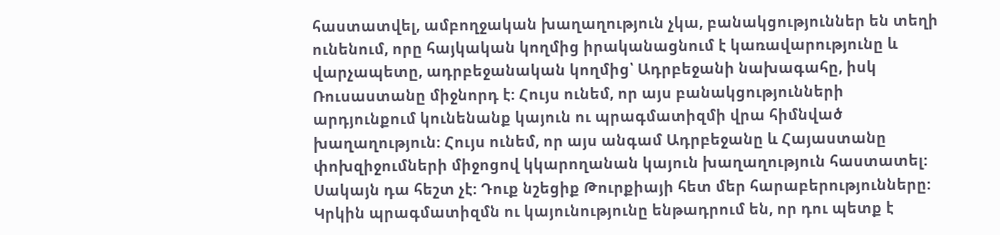հաստատվել, ամբողջական խաղաղություն չկա, բանակցություններ են տեղի ունենում, որը հայկական կողմից իրականացնում է կառավարությունը և վարչապետը, ադրբեջանական կողմից՝ Ադրբեջանի նախագահը, իսկ Ռուսաստանը միջնորդ է: Հույս ունեմ, որ այս բանակցությունների արդյունքում կունենանք կայուն ու պրագմատիզմի վրա հիմնված խաղաղություն: Հույս ունեմ, որ այս անգամ Ադրբեջանը և Հայաստանը փոխզիջումների միջոցով կկարողանան կայուն խաղաղություն հաստատել: Սակայն դա հեշտ չէ: Դուք նշեցիք Թուրքիայի հետ մեր հարաբերությունները: Կրկին պրագմատիզմն ու կայունությունը ենթադրում են, որ դու պետք է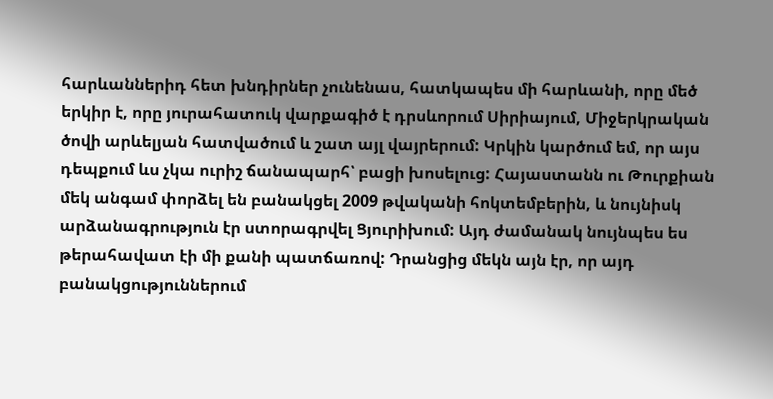հարևաններիդ հետ խնդիրներ չունենաս, հատկապես մի հարևանի, որը մեծ երկիր է, որը յուրահատուկ վարքագիծ է դրսևորում Սիրիայում, Միջերկրական ծովի արևելյան հատվածում և շատ այլ վայրերում: Կրկին կարծում եմ, որ այս դեպքում ևս չկա ուրիշ ճանապարհ՝ բացի խոսելուց: Հայաստանն ու Թուրքիան մեկ անգամ փորձել են բանակցել 2009 թվականի հոկտեմբերին, և նույնիսկ արձանագրություն էր ստորագրվել Ցյուրիխում: Այդ ժամանակ նույնպես ես թերահավատ էի մի քանի պատճառով: Դրանցից մեկն այն էր, որ այդ բանակցություններում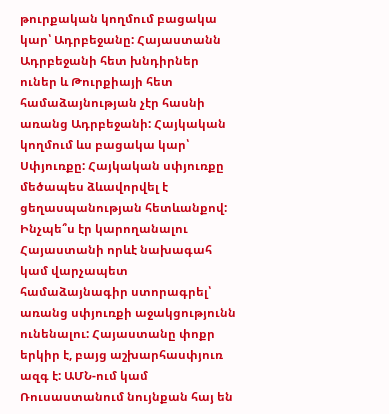թուրքական կողմում բացակա կար՝ Ադրբեջանը: Հայաստանն Ադրբեջանի հետ խնդիրներ ուներ և Թուրքիայի հետ համաձայնության չէր հասնի առանց Ադրբեջանի: Հայկական կողմում ևս բացակա կար՝ Սփյուռքը: Հայկական սփյուռքը մեծապես ձևավորվել է ցեղասպանության հետևանքով: Ինչպե՞ս էր կարողանալու Հայաստանի որևէ նախագահ կամ վարչապետ համաձայնագիր ստորագրել՝ առանց սփյուռքի աջակցությունն ունենալու: Հայաստանը փոքր երկիր է, բայց աշխարհասփյուռ ազգ է: ԱՄՆ-ում կամ Ռուսաստանում նույնքան հայ են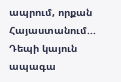ապրում, որքան Հայաստանում... Դեպի կայուն ապագա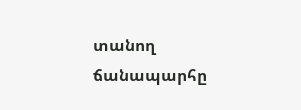տանող ճանապարհը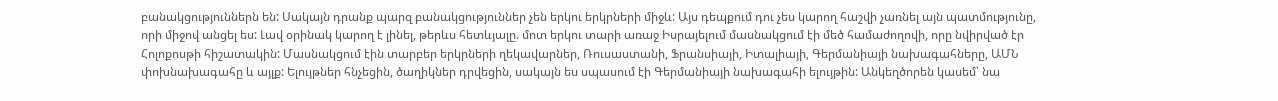բանակցություններն են: Սակայն դրանք պարզ բանակցություններ չեն երկու երկրների միջև: Այս դեպքում դու չես կարող հաշվի չառնել այն պատմությունը, որի միջով անցել ես: Լավ օրինակ կարող է լինել, թերևս հետևյալը. մոտ երկու տարի առաջ Իսրայելում մասնակցում էի մեծ համաժողովի, որը նվիրված էր Հոլոքոսթի հիշատակին: Մասնակցում էին տարբեր երկրների ղեկավարներ, Ռուսաստանի, Ֆրանսիայի, Իտալիայի, Գերմանիայի նախագահները, ԱՄՆ փոխնախագահը և այլք: Ելույթներ հնչեցին, ծաղիկներ դրվեցին, սակայն ես սպասում էի Գերմանիայի նախագահի ելույթին: Անկեղծորեն կասեմ՝ նա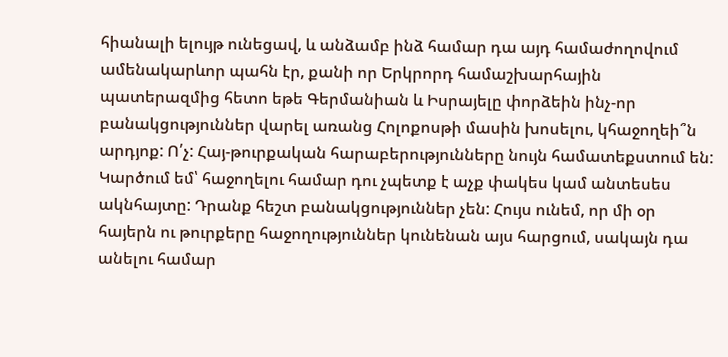հիանալի ելույթ ունեցավ, և անձամբ ինձ համար դա այդ համաժողովում ամենակարևոր պահն էր, քանի որ Երկրորդ համաշխարհային պատերազմից հետո եթե Գերմանիան և Իսրայելը փորձեին ինչ-որ բանակցություններ վարել առանց Հոլոքոսթի մասին խոսելու, կհաջողեի՞ն արդյոք: Ո՛չ: Հայ-թուրքական հարաբերությունները նույն համատեքստում են: Կարծում եմ՝ հաջողելու համար դու չպետք է աչք փակես կամ անտեսես ակնհայտը: Դրանք հեշտ բանակցություններ չեն: Հույս ունեմ, որ մի օր հայերն ու թուրքերը հաջողություններ կունենան այս հարցում, սակայն դա անելու համար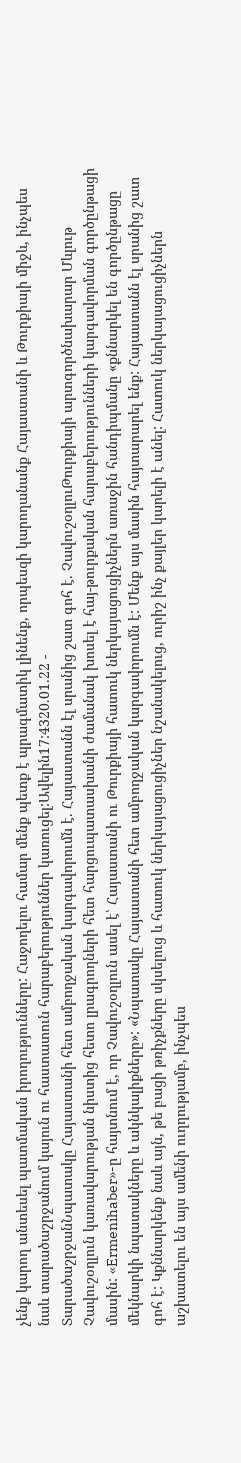չենք կարող անտեսել պատմական իրողությունները: Հաջողելու համար մենք պետք է պրագմատիկ լինենք, որպեսզի կարողանանք Հայաստանի և Թուրքիայի միջև, ինչպես նաև տարածաշրջանում կայուն ու հաստատուն հարաբերություններ կառուցել:Ավելին17:4320.01.22 -
ՏարածաշրջանՆպատակը Հայաստանի հետ ամբողջական կարգավորումն է. Հայաստանն էլ սրանից շատ գոհ է. ՉավուշօղլուԹուրքիայի արտգործնախարար Մևլութ Չավուշօղլուն կառավարության նիստից հետո լրագրողների հետ հարցուպատասխանի ժամանակ խոսել է հայ-թուրքական հարաբերությունների կարգավորման գործընթացի մասին: «Ermenihaber»-ը հայտնում է, որ Չավուշօղլուն ասել է՝ Հայաստանի ու Թուրքիայի հատուկ ներկայացուցիչներն առաջին հանդիպմանը «քննարկել են գործընթացը մեկնարկի նպատակները և ակնկալիքները»: «Նպատակը Հայաստանի հետ ամբողջական կարգավորումն է: Մենք այս մասին հայտարարել ենք: Հայաստանն էլ սրանից շատ գոհ է: Կքննարկենք նաև այն, թե բացի թռիչքները սկսելուց և հատուկ ներկայացուցիչներ նշանակելուց, ուրիշ ինչ քայլեր կարելի է անել: Հատուկ ներկայացուցիչներն աշխատելու են այս ամենի ուղղությամբ, ինչպես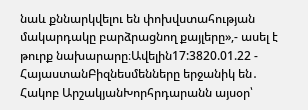նաև քննարկվելու են փոխվստահության մակարդակը բարձրացնող քայլերը»,- ասել է թուրք նախարարը։Ավելին17:3820.01.22 -
ՀայաստանԲիզնեսմենները երջանիկ են․ Հակոբ ԱրշակյանԽորհրդարանն այսօր՝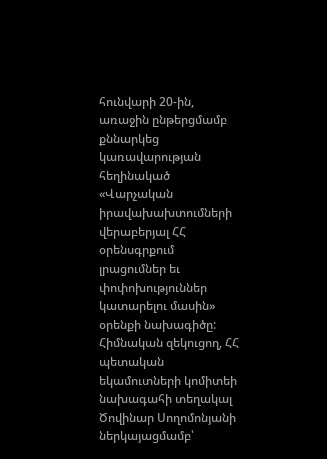հունվարի 20-ին, առաջին ընթերցմամբ քննարկեց կառավարության հեղինակած «Վարչական իրավախախտումների վերաբերյալ ՀՀ օրենսգրքում լրացումներ եւ փոփոխություններ կատարելու մասին» օրենքի նախագիծը: Հիմնական զեկուցող, ՀՀ պետական եկամուտների կոմիտեի նախագահի տեղակալ Ծովինար Սողոմոնյանի ներկայացմամբ՝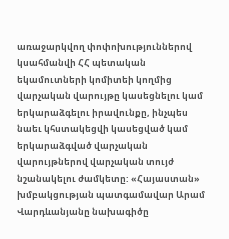առաջարկվող փոփոխություններով կսահմանվի ՀՀ պետական եկամուտների կոմիտեի կողմից վարչական վարույթը կասեցնելու կամ երկարաձգելու իրավունքը, ինչպես նաեւ կհստակեցվի կասեցված կամ երկարաձգված վարչական վարույթներով վարչական տույժ նշանակելու ժամկետը: «Հայաստան» խմբակցության պատգամավար Արամ Վարդևանյանը նախագիծը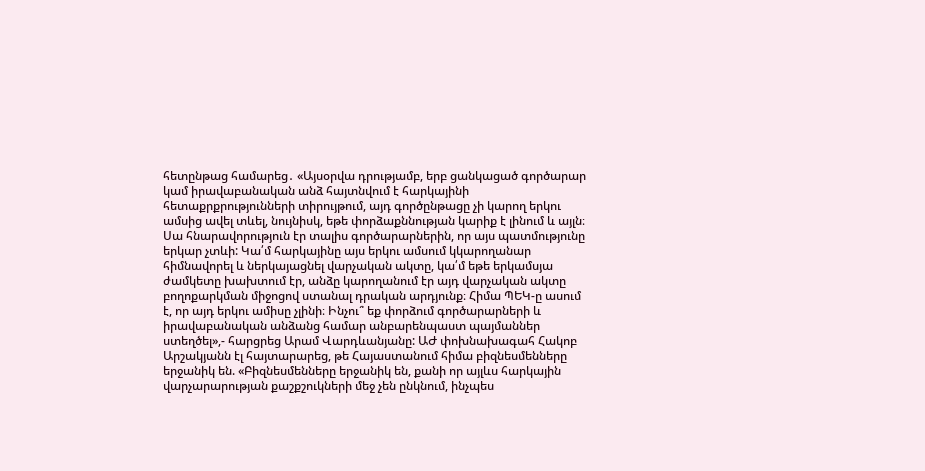հետընթաց համարեց․ «Այսօրվա դրությամբ, երբ ցանկացած գործարար կամ իրավաբանական անձ հայտնվում է հարկայինի հետաքրքրությունների տիրույթում, այդ գործընթացը չի կարող երկու ամսից ավել տևել, նույնիսկ, եթե փորձաքննության կարիք է լինում և այլն։ Սա հնարավորություն էր տալիս գործարարներին, որ այս պատմությունը երկար չտևի: Կա՛մ հարկայինը այս երկու ամսում կկարողանար հիմնավորել և ներկայացնել վարչական ակտը, կա՛մ եթե երկամսյա ժամկետը խախտում էր, անձը կարողանում էր այդ վարչական ակտը բողոքարկման միջոցով ստանալ դրական արդյունք։ Հիմա ՊԵԿ-ը ասում է, որ այդ երկու ամիսը չլինի։ Ինչու՞ եք փորձում գործարարների և իրավաբանական անձանց համար անբարենպաստ պայմաններ ստեղծել»,- հարցրեց Արամ Վարդևանյանը: ԱԺ փոխնախագահ Հակոբ Արշակյանն էլ հայտարարեց, թե Հայաստանում հիմա բիզնեսմենները երջանիկ են. «Բիզնեսմենները երջանիկ են, քանի որ այլևս հարկային վարչարարության քաշքշուկների մեջ չեն ընկնում, ինչպես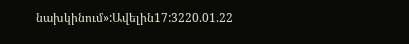նախկինում»:Ավելին17:3220.01.22